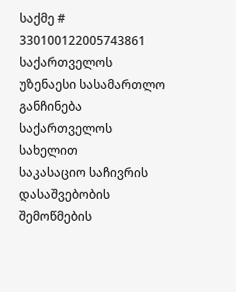საქმე # 330100122005743861
საქართველოს უზენაესი სასამართლო
განჩინება
საქართველოს სახელით
საკასაციო საჩივრის დასაშვებობის
შემოწმების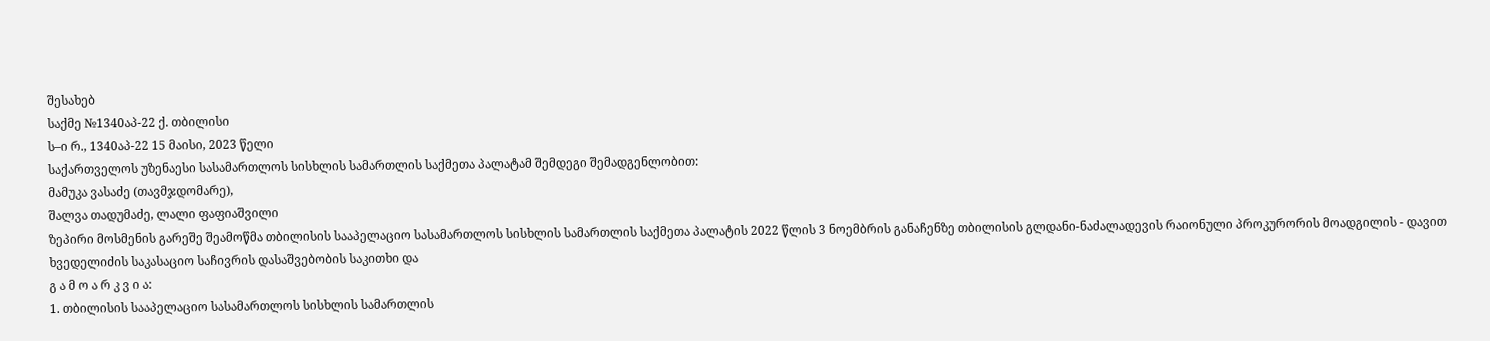შესახებ
საქმე №1340აპ-22 ქ. თბილისი
ს–ი რ., 1340აპ-22 15 მაისი, 2023 წელი
საქართველოს უზენაესი სასამართლოს სისხლის სამართლის საქმეთა პალატამ შემდეგი შემადგენლობით:
მამუკა ვასაძე (თავმჯდომარე),
შალვა თადუმაძე, ლალი ფაფიაშვილი
ზეპირი მოსმენის გარეშე შეამოწმა თბილისის სააპელაციო სასამართლოს სისხლის სამართლის საქმეთა პალატის 2022 წლის 3 ნოემბრის განაჩენზე თბილისის გლდანი-ნაძალადევის რაიონული პროკურორის მოადგილის - დავით ხვედელიძის საკასაციო საჩივრის დასაშვებობის საკითხი და
გ ა მ ო ა რ კ ვ ი ა:
1. თბილისის სააპელაციო სასამართლოს სისხლის სამართლის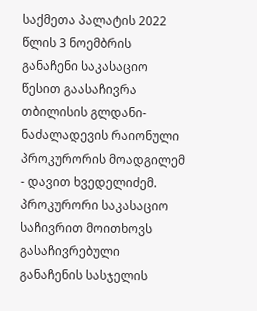საქმეთა პალატის 2022 წლის 3 ნოემბრის განაჩენი საკასაციო წესით გაასაჩივრა თბილისის გლდანი-ნაძალადევის რაიონული პროკურორის მოადგილემ - დავით ხვედელიძემ. პროკურორი საკასაციო საჩივრით მოითხოვს გასაჩივრებული განაჩენის სასჯელის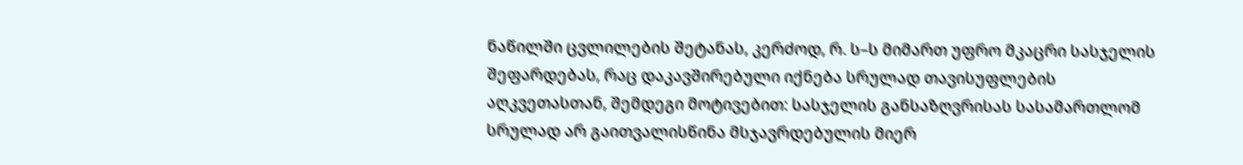ნაწილში ცვლილების შეტანას, კერძოდ, რ. ს–ს მიმართ უფრო მკაცრი სასჯელის შეფარდებას, რაც დაკავშირებული იქნება სრულად თავისუფლების აღკვეთასთან, შემდეგი მოტივებით: სასჯელის განსაზღვრისას სასამართლომ სრულად არ გაითვალისწინა მსჯავრდებულის მიერ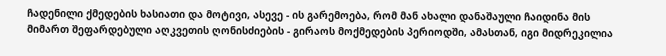ჩადენილი ქმედების ხასიათი და მოტივი, ასევე - ის გარემოება, რომ მან ახალი დანაშაული ჩაიდინა მის მიმართ შეფარდებული აღკვეთის ღონისძიების - გირაოს მოქმედების პერიოდში, ამასთან, იგი მიდრეკილია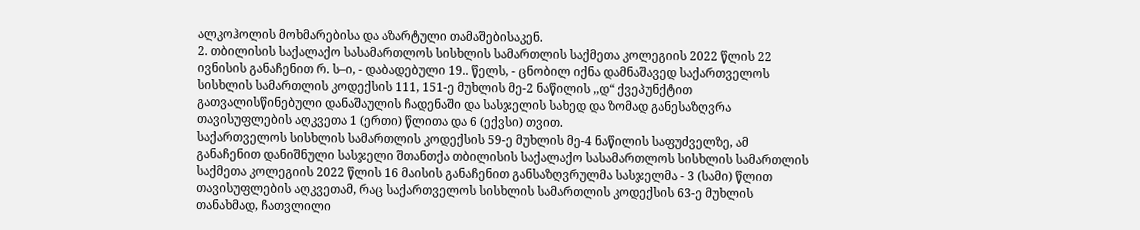ალკოჰოლის მოხმარებისა და აზარტული თამაშებისაკენ.
2. თბილისის საქალაქო სასამართლოს სისხლის სამართლის საქმეთა კოლეგიის 2022 წლის 22 ივნისის განაჩენით რ. ს–ი, - დაბადებული 19.. წელს, - ცნობილ იქნა დამნაშავედ საქართველოს სისხლის სამართლის კოდექსის 111, 151-ე მუხლის მე-2 ნაწილის ,,დ“ ქვეპუნქტით გათვალისწინებული დანაშაულის ჩადენაში და სასჯელის სახედ და ზომად განესაზღვრა თავისუფლების აღკვეთა 1 (ერთი) წლითა და 6 (ექვსი) თვით.
საქართველოს სისხლის სამართლის კოდექსის 59-ე მუხლის მე-4 ნაწილის საფუძველზე, ამ განაჩენით დანიშნული სასჯელი შთანთქა თბილისის საქალაქო სასამართლოს სისხლის სამართლის საქმეთა კოლეგიის 2022 წლის 16 მაისის განაჩენით განსაზღვრულმა სასჯელმა - 3 (სამი) წლით თავისუფლების აღკვეთამ, რაც საქართველოს სისხლის სამართლის კოდექსის 63-ე მუხლის თანახმად, ჩათვლილი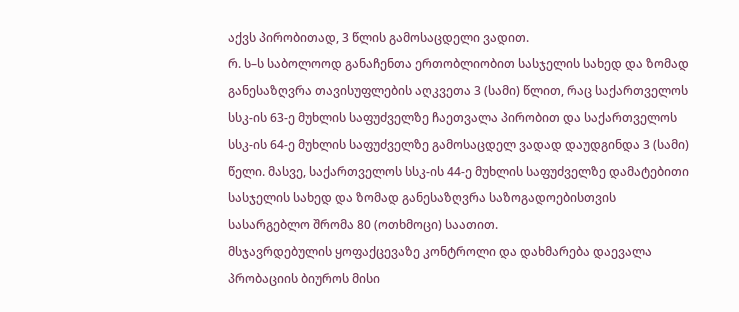აქვს პირობითად, 3 წლის გამოსაცდელი ვადით.
რ. ს–ს საბოლოოდ განაჩენთა ერთობლიობით სასჯელის სახედ და ზომად განესაზღვრა თავისუფლების აღკვეთა 3 (სამი) წლით, რაც საქართველოს სსკ-ის 63-ე მუხლის საფუძველზე ჩაეთვალა პირობით და საქართველოს სსკ-ის 64-ე მუხლის საფუძველზე გამოსაცდელ ვადად დაუდგინდა 3 (სამი) წელი. მასვე, საქართველოს სსკ-ის 44-ე მუხლის საფუძველზე დამატებითი სასჯელის სახედ და ზომად განესაზღვრა საზოგადოებისთვის სასარგებლო შრომა 80 (ოთხმოცი) საათით.
მსჯავრდებულის ყოფაქცევაზე კონტროლი და დახმარება დაევალა პრობაციის ბიუროს მისი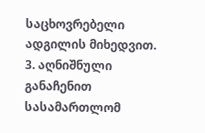საცხოვრებელი ადგილის მიხედვით.
3. აღნიშნული განაჩენით სასამართლომ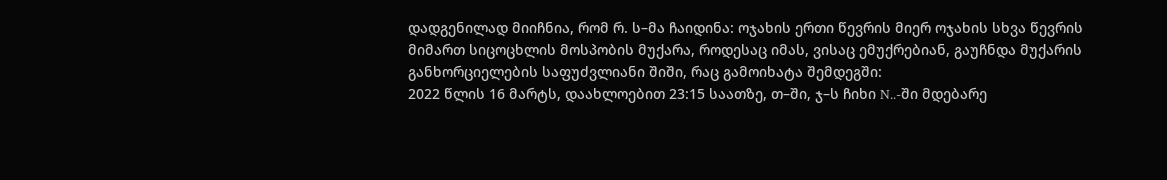დადგენილად მიიჩნია, რომ რ. ს–მა ჩაიდინა: ოჯახის ერთი წევრის მიერ ოჯახის სხვა წევრის მიმართ სიცოცხლის მოსპობის მუქარა, როდესაც იმას, ვისაც ემუქრებიან, გაუჩნდა მუქარის განხორციელების საფუძვლიანი შიში, რაც გამოიხატა შემდეგში:
2022 წლის 16 მარტს, დაახლოებით 23:15 საათზე, თ–ში, ჯ–ს ჩიხი N..-ში მდებარე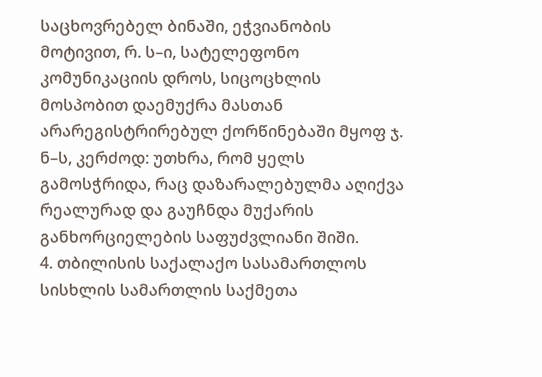საცხოვრებელ ბინაში, ეჭვიანობის მოტივით, რ. ს–ი, სატელეფონო კომუნიკაციის დროს, სიცოცხლის მოსპობით დაემუქრა მასთან არარეგისტრირებულ ქორწინებაში მყოფ ჯ. ნ–ს, კერძოდ: უთხრა, რომ ყელს გამოსჭრიდა, რაც დაზარალებულმა აღიქვა რეალურად და გაუჩნდა მუქარის განხორციელების საფუძვლიანი შიში.
4. თბილისის საქალაქო სასამართლოს სისხლის სამართლის საქმეთა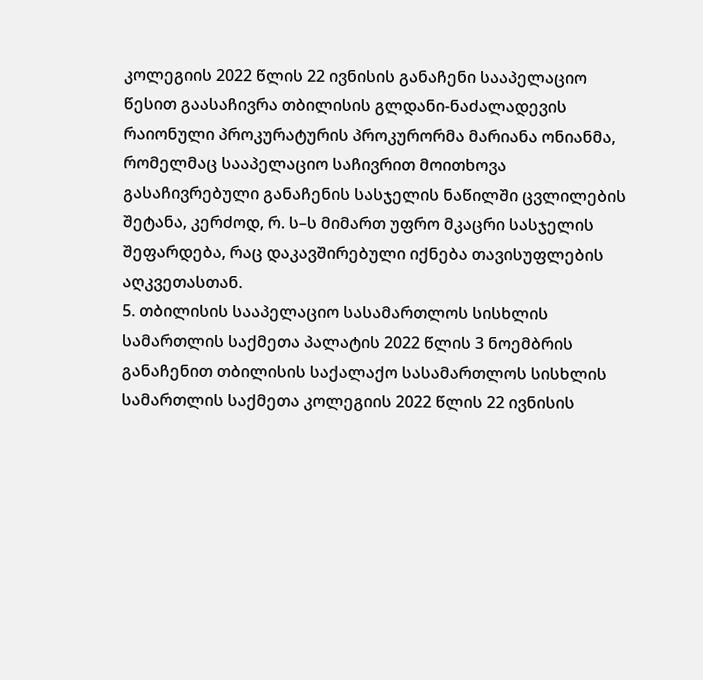კოლეგიის 2022 წლის 22 ივნისის განაჩენი სააპელაციო წესით გაასაჩივრა თბილისის გლდანი-ნაძალადევის რაიონული პროკურატურის პროკურორმა მარიანა ონიანმა, რომელმაც სააპელაციო საჩივრით მოითხოვა გასაჩივრებული განაჩენის სასჯელის ნაწილში ცვლილების შეტანა, კერძოდ, რ. ს–ს მიმართ უფრო მკაცრი სასჯელის შეფარდება, რაც დაკავშირებული იქნება თავისუფლების აღკვეთასთან.
5. თბილისის სააპელაციო სასამართლოს სისხლის სამართლის საქმეთა პალატის 2022 წლის 3 ნოემბრის განაჩენით თბილისის საქალაქო სასამართლოს სისხლის სამართლის საქმეთა კოლეგიის 2022 წლის 22 ივნისის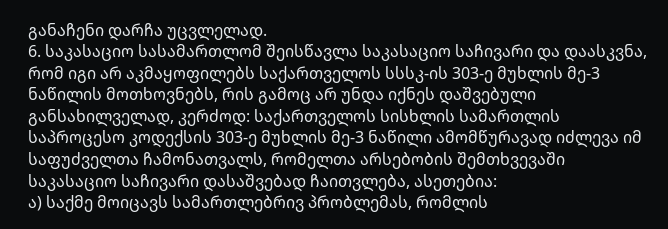განაჩენი დარჩა უცვლელად.
6. საკასაციო სასამართლომ შეისწავლა საკასაციო საჩივარი და დაასკვნა, რომ იგი არ აკმაყოფილებს საქართველოს სსსკ-ის 303-ე მუხლის მე-3 ნაწილის მოთხოვნებს, რის გამოც არ უნდა იქნეს დაშვებული განსახილველად, კერძოდ: საქართველოს სისხლის სამართლის საპროცესო კოდექსის 303-ე მუხლის მე-3 ნაწილი ამომწურავად იძლევა იმ საფუძველთა ჩამონათვალს, რომელთა არსებობის შემთხვევაში საკასაციო საჩივარი დასაშვებად ჩაითვლება, ასეთებია:
ა) საქმე მოიცავს სამართლებრივ პრობლემას, რომლის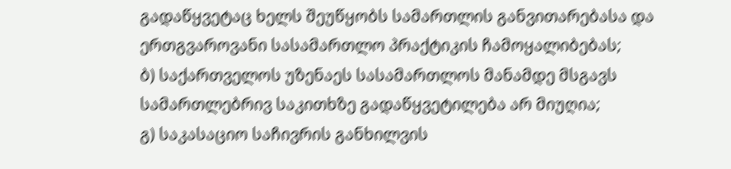გადაწყვეტაც ხელს შეუწყობს სამართლის განვითარებასა და ერთგვაროვანი სასამართლო პრაქტიკის ჩამოყალიბებას;
ბ) საქართველოს უზენაეს სასამართლოს მანამდე მსგავს სამართლებრივ საკითხზე გადაწყვეტილება არ მიუღია;
გ) საკასაციო საჩივრის განხილვის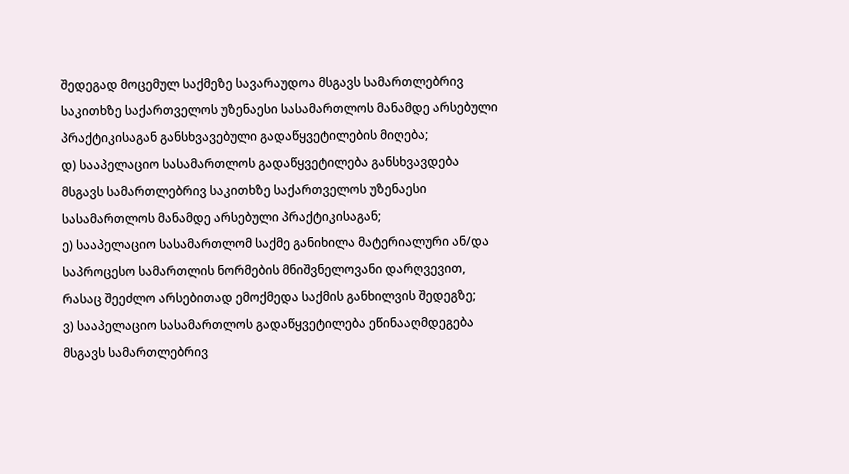შედეგად მოცემულ საქმეზე სავარაუდოა მსგავს სამართლებრივ საკითხზე საქართველოს უზენაესი სასამართლოს მანამდე არსებული პრაქტიკისაგან განსხვავებული გადაწყვეტილების მიღება;
დ) სააპელაციო სასამართლოს გადაწყვეტილება განსხვავდება მსგავს სამართლებრივ საკითხზე საქართველოს უზენაესი სასამართლოს მანამდე არსებული პრაქტიკისაგან;
ე) სააპელაციო სასამართლომ საქმე განიხილა მატერიალური ან/და საპროცესო სამართლის ნორმების მნიშვნელოვანი დარღვევით, რასაც შეეძლო არსებითად ემოქმედა საქმის განხილვის შედეგზე;
ვ) სააპელაციო სასამართლოს გადაწყვეტილება ეწინააღმდეგება მსგავს სამართლებრივ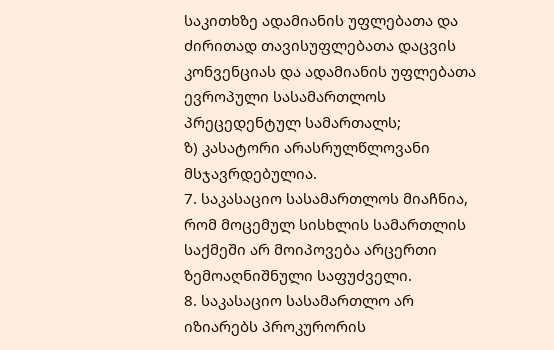საკითხზე ადამიანის უფლებათა და ძირითად თავისუფლებათა დაცვის კონვენციას და ადამიანის უფლებათა ევროპული სასამართლოს პრეცედენტულ სამართალს;
ზ) კასატორი არასრულწლოვანი მსჯავრდებულია.
7. საკასაციო სასამართლოს მიაჩნია, რომ მოცემულ სისხლის სამართლის საქმეში არ მოიპოვება არცერთი ზემოაღნიშნული საფუძველი.
8. საკასაციო სასამართლო არ იზიარებს პროკურორის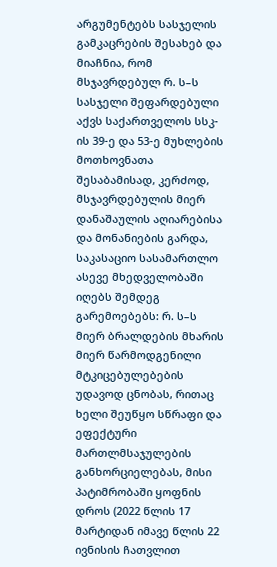არგუმენტებს სასჯელის გამკაცრების შესახებ და მიაჩნია, რომ მსჯავრდებულ რ. ს–ს სასჯელი შეფარდებული აქვს საქართველოს სსკ-ის 39-ე და 53-ე მუხლების მოთხოვნათა შესაბამისად, კერძოდ, მსჯავრდებულის მიერ დანაშაულის აღიარებისა და მონანიების გარდა, საკასაციო სასამართლო ასევე მხედველობაში იღებს შემდეგ გარემოებებს: რ. ს–ს მიერ ბრალდების მხარის მიერ წარმოდგენილი მტკიცებულებების უდავოდ ცნობას, რითაც ხელი შეუწყო სწრაფი და ეფექტური მართლმსაჯულების განხორციელებას, მისი პატიმრობაში ყოფნის დროს (2022 წლის 17 მარტიდან იმავე წლის 22 ივნისის ჩათვლით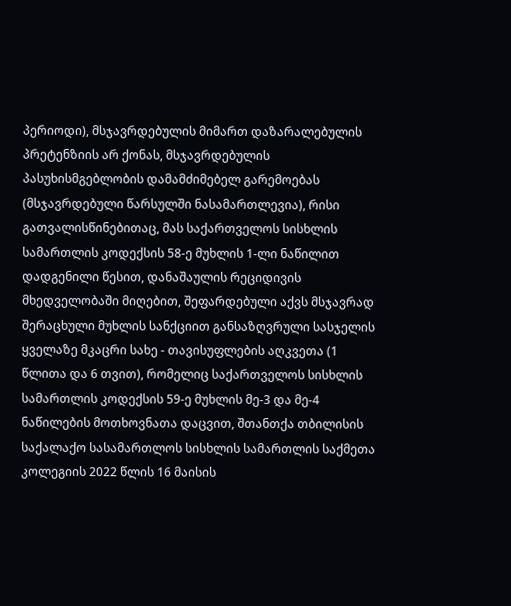პერიოდი), მსჯავრდებულის მიმართ დაზარალებულის პრეტენზიის არ ქონას, მსჯავრდებულის პასუხისმგებლობის დამამძიმებელ გარემოებას (მსჯავრდებული წარსულში ნასამართლევია), რისი გათვალისწინებითაც, მას საქართველოს სისხლის სამართლის კოდექსის 58-ე მუხლის 1-ლი ნაწილით დადგენილი წესით, დანაშაულის რეციდივის მხედველობაში მიღებით, შეფარდებული აქვს მსჯავრად შერაცხული მუხლის სანქციით განსაზღვრული სასჯელის ყველაზე მკაცრი სახე - თავისუფლების აღკვეთა (1 წლითა და 6 თვით), რომელიც საქართველოს სისხლის სამართლის კოდექსის 59-ე მუხლის მე-3 და მე-4 ნაწილების მოთხოვნათა დაცვით, შთანთქა თბილისის საქალაქო სასამართლოს სისხლის სამართლის საქმეთა კოლეგიის 2022 წლის 16 მაისის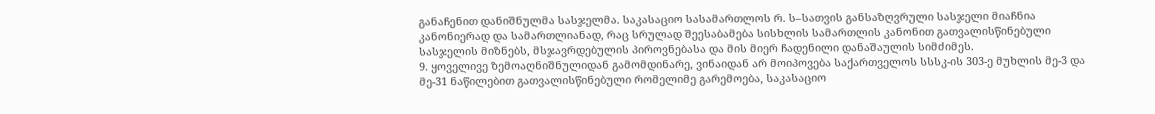განაჩენით დანიშნულმა სასჯელმა. საკასაციო სასამართლოს რ. ს–სათვის განსაზღვრული სასჯელი მიაჩნია კანონიერად და სამართლიანად, რაც სრულად შეესაბამება სისხლის სამართლის კანონით გათვალისწინებული სასჯელის მიზნებს, მსჯავრდებულის პიროვნებასა და მის მიერ ჩადენილი დანაშაულის სიმძიმეს.
9. ყოველივე ზემოაღნიშნულიდან გამომდინარე, ვინაიდან არ მოიპოვება საქართველოს სსსკ-ის 303-ე მუხლის მე-3 და მე-31 ნაწილებით გათვალისწინებული რომელიმე გარემოება, საკასაციო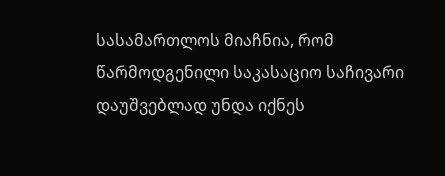სასამართლოს მიაჩნია, რომ წარმოდგენილი საკასაციო საჩივარი დაუშვებლად უნდა იქნეს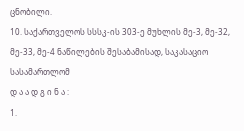ცნობილი.
10. საქართველოს სსსკ-ის 303-ე მუხლის მე-3, მე-32, მე-33, მე-4 ნაწილების შესაბამისად, საკასაციო სასამართლომ
დ ა ა დ გ ი ნ ა :
1.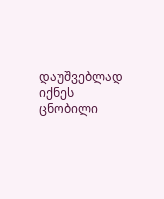დაუშვებლად იქნეს ცნობილი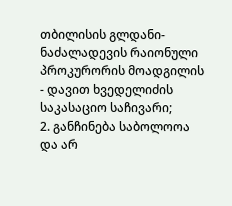თბილისის გლდანი-ნაძალადევის რაიონული პროკურორის მოადგილის - დავით ხვედელიძის საკასაციო საჩივარი;
2. განჩინება საბოლოოა და არ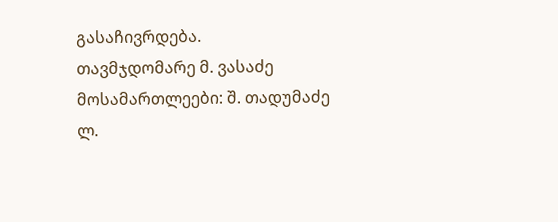გასაჩივრდება.
თავმჯდომარე მ. ვასაძე
მოსამართლეები: შ. თადუმაძე
ლ.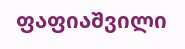ფაფიაშვილი